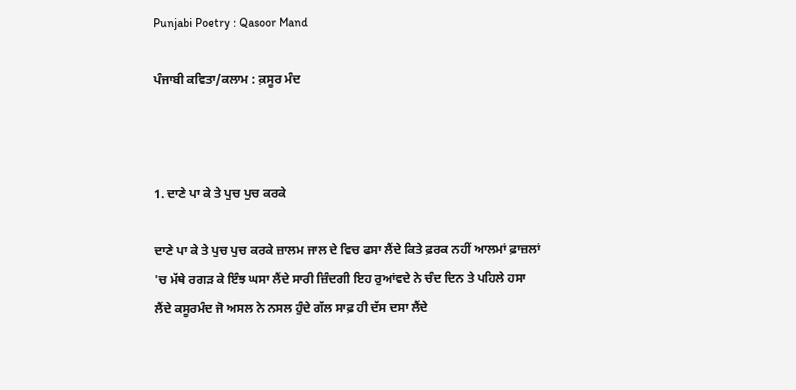Punjabi Poetry : Qasoor Mand

ਪੰਜਾਬੀ ਕਵਿਤਾ/ਕਲਾਮ : ਕ਼ਸੂਰ ਮੰਦ



1. ਦਾਣੇ ਪਾ ਕੇ ਤੇ ਪੁਚ ਪੁਚ ਕਰਕੇ

ਦਾਣੇ ਪਾ ਕੇ ਤੇ ਪੁਚ ਪੁਚ ਕਰਕੇ ਜ਼ਾਲਮ ਜਾਲ ਦੇ ਵਿਚ ਫਸਾ ਲੈਂਦੇ ਕਿਤੇ ਫ਼ਰਕ ਨਹੀਂ ਆਲਮਾਂ ਫ਼ਾਜ਼ਲਾਂ 'ਚ ਮੱਥੇ ਰਗੜ ਕੇ ਇੰਝ ਘਸਾ ਲੈਂਦੇ ਸਾਰੀ ਜ਼ਿੰਦਗੀ ਇਹ ਰੁਆਂਵਦੇ ਨੇ ਚੰਦ ਦਿਨ ਤੇ ਪਹਿਲੇ ਹਸਾ ਲੈਂਦੇ ਕਸੂਰਮੰਦ ਜੋ ਅਸਲ ਨੇ ਨਸਲ ਹੁੰਦੇ ਗੱਲ ਸਾਫ਼ ਹੀ ਦੱਸ ਦਸਾ ਲੈਂਦੇ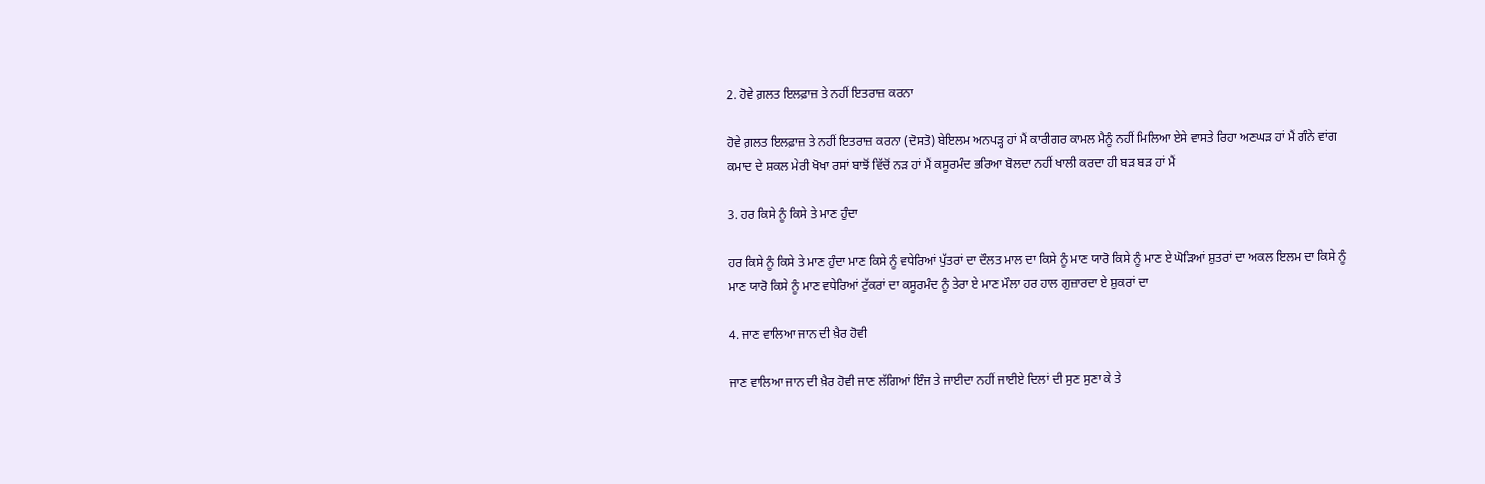2. ਹੋਵੇ ਗ਼ਲਤ ਇਲਫ਼ਾਜ਼ ਤੇ ਨਹੀਂ ਇਤਰਾਜ਼ ਕਰਨਾ

ਹੋਵੇ ਗ਼ਲਤ ਇਲਫ਼ਾਜ਼ ਤੇ ਨਹੀਂ ਇਤਰਾਜ਼ ਕਰਨਾ (ਦੋਸਤੋ) ਬੇਇਲਮ ਅਨਪੜ੍ਹ ਹਾਂ ਮੈਂ ਕਾਰੀਗਰ ਕਾਮਲ ਮੈਨੂੰ ਨਹੀਂ ਮਿਲਿਆ ਏਸੇ ਵਾਸਤੇ ਰਿਹਾ ਅਣਘੜ ਹਾਂ ਮੈਂ ਗੰਨੇ ਵਾਂਗ ਕਮਾਦ ਦੇ ਸ਼ਕਲ ਮੇਰੀ ਖੋਖਾ ਰਸਾਂ ਬਾਝੋਂ ਵਿੱਚੋਂ ਨੜ ਹਾਂ ਮੈਂ ਕਸੂਰਮੰਦ ਭਰਿਆ ਬੋਲਦਾ ਨਹੀਂ ਖਾਲੀ ਕਰਦਾ ਹੀ ਬੜ ਬੜ ਹਾਂ ਮੈਂ

3. ਹਰ ਕਿਸੇ ਨੂੰ ਕਿਸੇ ਤੇ ਮਾਣ ਹੁੰਦਾ

ਹਰ ਕਿਸੇ ਨੂੰ ਕਿਸੇ ਤੇ ਮਾਣ ਹੁੰਦਾ ਮਾਣ ਕਿਸੇ ਨੂੰ ਵਧੇਰਿਆਂ ਪੁੱਤਰਾਂ ਦਾ ਦੌਲਤ ਮਾਲ ਦਾ ਕਿਸੇ ਨੂੰ ਮਾਣ ਯਾਰੋ ਕਿਸੇ ਨੂੰ ਮਾਣ ਏ ਘੋੜਿਆਂ ਸ਼ੁਤਰਾਂ ਦਾ ਅਕਲ ਇਲਮ ਦਾ ਕਿਸੇ ਨੂੰ ਮਾਣ ਯਾਰੋ ਕਿਸੇ ਨੂੰ ਮਾਣ ਵਧੇਰਿਆਂ ਟੁੱਕਰਾਂ ਦਾ ਕਸੂਰਮੰਦ ਨੂੰ ਤੇਰਾ ਏ ਮਾਣ ਮੌਲਾ ਹਰ ਹਾਲ ਗੁਜ਼ਾਰਦਾ ਏ ਸ਼ੁਕਰਾਂ ਦਾ

4. ਜਾਣ ਵਾਲਿਆ ਜਾਨ ਦੀ ਖ਼ੈਰ ਹੋਵੀ

ਜਾਣ ਵਾਲਿਆ ਜਾਨ ਦੀ ਖ਼ੈਰ ਹੋਵੀ ਜਾਣ ਲੱਗਿਆਂ ਇੰਜ ਤੇ ਜਾਈਦਾ ਨਹੀਂ ਜਾਈਏ ਦਿਲਾਂ ਦੀ ਸੁਣ ਸੁਣਾ ਕੇ ਤੇ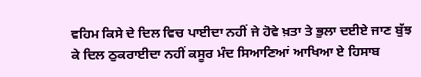ਵਹਿਮ ਕਿਸੇ ਦੇ ਦਿਲ ਵਿਚ ਪਾਈਦਾ ਨਹੀਂ ਜੇ ਹੋਵੇ ਖ਼ਤਾ ਤੇ ਭੁਲਾ ਦਈਏ ਜਾਣ ਬੁੱਝ ਕੇ ਦਿਲ ਠੁਕਰਾਈਦਾ ਨਹੀਂ ਕਸੂਰ ਮੰਦ ਸਿਆਣਿਆਂ ਆਖਿਆ ਏ ਹਿਸਾਬ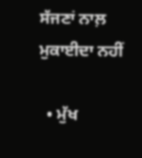ਸੱਜਣਾਂ ਨਾਲ਼ ਮੁਕਾਈਦਾ ਨਹੀਂ

  • ਮੁੱਖ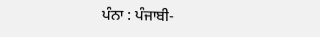ਪੰਨਾ : ਪੰਜਾਬੀ-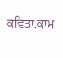ਕਵਿਤਾ.ਕਾਮ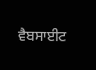ਵੈਬਸਾਈਟ